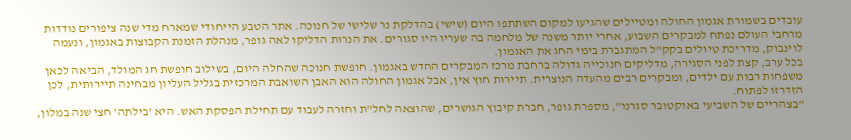עובדים בשמורת אגמון החולה ומטיילים שהגיעו למקום השתתפו היום (שישי) בהדלקת נר שלישי של חנוכה. אתר הטבע הייחודי שמארח מדי שנה ציפורים נודדות מרחבי העולם נפתח למבקרים השבוע, אחרי יותר משנה של מלחמה בה שעריו היו סגורים. את הנרות הדליקו לאה גופר, מנהלת הזמנת הקבוצות באגמון, ונעמה לוינבוק, מדריכת טיולים בקק"ל המתגברת בימי החג את האגמון.
בכל ערב, קצת לפני הסגירה, מדליקים חנוכייה גדולה ברחבת מרכז המבקרים החדש באגמון. חופשת חנוכה שהחלה היום, בשילוב חופשת חג המולד, הביאה לכאן משפחות רבות עם ילדים, ומבקרים רבים מהעדה הנוצרית. תיירות חוץ אין, אבל אגמון החולה הוא האבן השואבת המרכזית בגליל העליון מבחינה תיירותית, לכן הזדרזו לפתוח.
"בצהריים של השביעי באוקטובר סגרנו", מספרת גופר, חברת קיבוץ הגושרים, שהוצאה לחל"ת וחזרה לעבוד עם תחילת הפסקת האש. היא 'בילתה' חצי שנה במלון,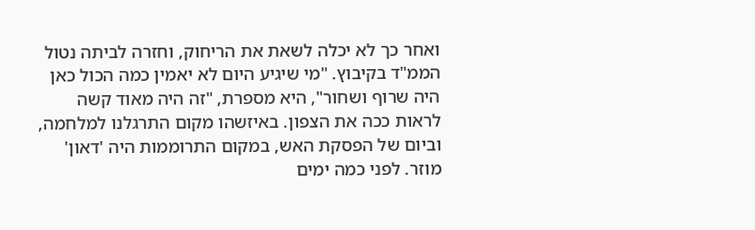ואחר כך לא יכלה לשאת את הריחוק, וחזרה לביתה נטול הממ"ד בקיבוץ. "מי שיגיע היום לא יאמין כמה הכול כאן היה שרוף ושחור", היא מספרת, "זה היה מאוד קשה לראות ככה את הצפון. באיזשהו מקום התרגלנו למלחמה, וביום של הפסקת האש, במקום התרוממות היה 'דאון' מוזר. לפני כמה ימים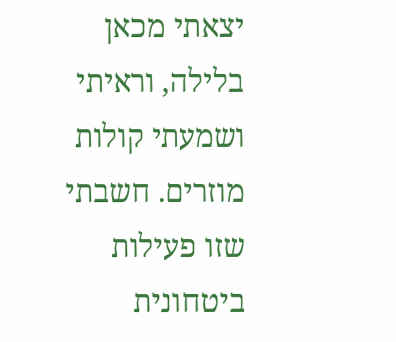יצאתי מכאן בלילה, וראיתי ושמעתי קולות מוזרים. חשבתי שזו פעילות ביטחונית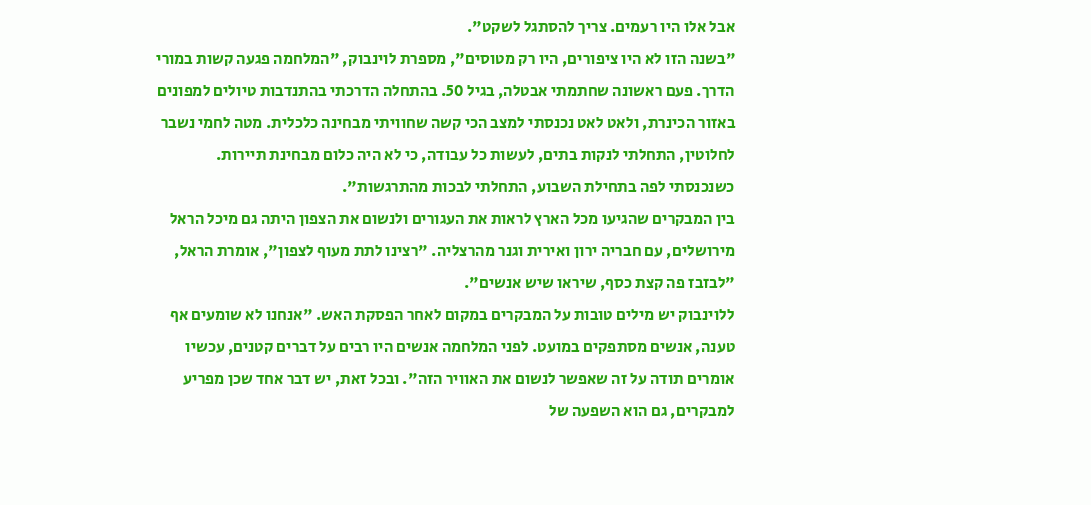אבל אלו היו רעמים. צריך להסתגל לשקט".
"בשנה הזו לא היו ציפורים, היו רק מטוסים", מספרת לוינבוק, "המלחמה פגעה קשות במורי הדרך. פעם ראשונה שחתמתי אבטלה, בגיל 50. בהתחלה הדרכתי בהתנדבות טיולים למפונים באזור הכינרת, ולאט לאט נכנסתי למצב הכי קשה שחוויתי מבחינה כלכלית. מטה לחמי נשבר לחלוטין, התחלתי לנקות בתים, לעשות כל עבודה, כי לא היה כלום מבחינת תיירות. כשנכנסתי לפה בתחילת השבוע, התחלתי לבכות מהתרגשות".
בין המבקרים שהגיעו מכל הארץ לראות את העגורים ולנשום את הצפון היתה גם מיכל הראל מירושלים, עם חבריה ירון ואירית וגנר מהרצליה. "רצינו לתת מעוף לצפון", אומרת הראל, "לבזבז פה קצת כסף, שיראו שיש אנשים".
ללוינבוק יש מילים טובות על המבקרים במקום לאחר הפסקת האש. "אנחנו לא שומעים אף טענה, אנשים מסתפקים במועט. לפני המלחמה אנשים היו רבים על דברים קטנים, עכשיו אומרים תודה על זה שאפשר לנשום את האוויר הזה". ובכל זאת, יש דבר אחד שכן מפריע למבקרים, גם הוא השפעה של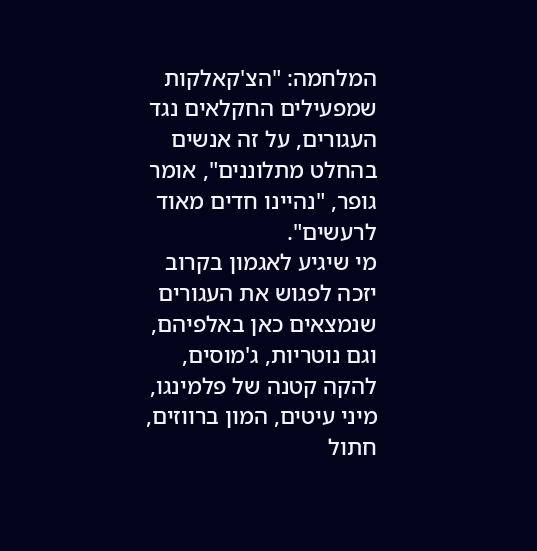המלחמה: "הצ'קאלקות שמפעילים החקלאים נגד העגורים, על זה אנשים בהחלט מתלוננים", אומר גופר, "נהיינו חדים מאוד לרעשים".
מי שיגיע לאגמון בקרוב יזכה לפגוש את העגורים שנמצאים כאן באלפיהם, וגם נוטריות, ג'מוסים, להקה קטנה של פלמינגו, מיני עיטים, המון ברווזים, חתול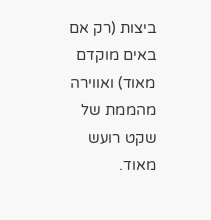ביצות (רק אם באים מוקדם מאוד) ואווירה מהממת של שקט רועש מאוד.